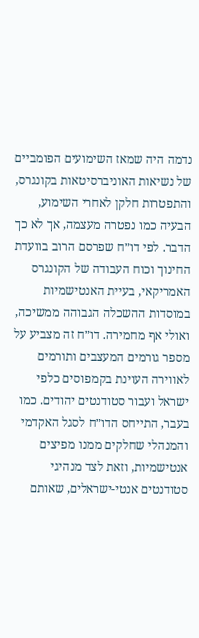נדמה היה שמאז השימועים הפומביים של נשיאות האוניברסיטאות בקונגרס, והתפטרות חלקן לאחרי השימוע, הבעיה כמו נפטרה מעצמה, אך לא כך הדבר. לפי דו״ח שפרסם הרוב בוועדת החינוך וכוח העבודה של הקונגרס האמריקאי, בעיית האנטישמיות במוסדות ההשכלה הגבוהה ממשיכה, ואולי אף מחמירה. דו״ח זה מצביע על מספר גורמים המעצבים ותורמים לאווירה העוינת בקמפוסים כלפי ישראל ועבור סטודנטים יהודים. כמו בעבר, התייחס הדו״ח לסגל האקדמי והמנהלי שחלקים ממנו מפיצים אנטישמיות, וזאת לצד מנהיגי סטודנטים אנטי-ישראלים, שאותם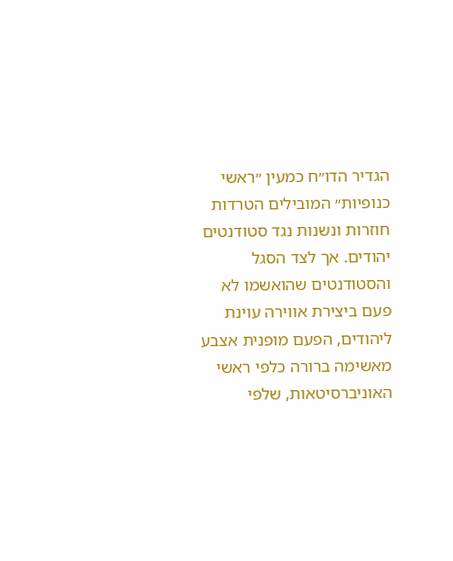הגדיר הדו״ח כמעין ״ראשי כנופיות״ המובילים הטרדות חוזרות ונשנות נגד סטודנטים יהודים. אך לצד הסגל והסטודנטים שהואשמו לא פעם ביצירת אווירה עוינת ליהודים, הפעם מופנית אצבע מאשימה ברורה כלפי ראשי האוניברסיטאות, שלפי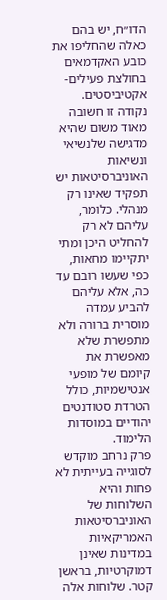הדו״ח, יש בהם כאלה שהחליפו את כובע האקדמאים בחולצת פעילים-אקטיביסטים. נקודה זו חשובה מאוד משום שהיא מדגישה שלנשיאי ונשיאות האוניברסיטאות יש תפקיד שאינו רק מנהלי. כלומר, עליהם לא רק להחליט היכן ומתי יתקיימו מחאות, כפי שעשו רובם עד כה, אלא עליהם להביע עמדה מוסרית ברורה ולא מתפשרת שלא מאפשרת את קיומם של מופעי אנטישמיות, כולל הטרדת סטודנטים יהודיים במוסדות הלימוד.
פרק נרחב מוקדש לסוגייה בעייתית לא פחות והיא השלוחות של האוניברסיטאות האמריקאיות במדינות שאינן דמוקרטיות, בראשן קטר. שלוחות אלה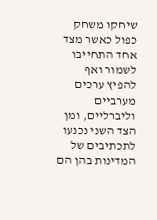שיחקו משחק כפול כאשר מצד אחד התחייבו לשמור ואף להפיץ ערכים מערביים וליברליים, ומן הצד השני נכנעו לתכתיבים של המדינות בהן הם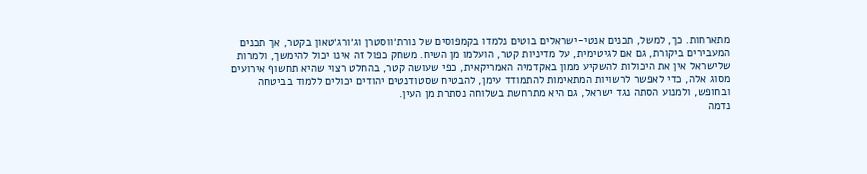מתארחות. כך, למשל, תכנים אנטי-ישראלים בוטים נלמדו בקמפוסים של נורת׳ווסטרן וג׳ורג׳טאון בקטר, אך תכנים המעבירים ביקורת, גם אם לגיטימית, על מדיניות קטר, הועלמו מן השיח. משחק כפול זה אינו יכול להימשך, ולמרות שלישראל אין את היכולות להשקיע ממון באקדמיה האמריקאית, כפי שעושה קטר, בהחלט רצוי שהיא תחשוף אירועים מסוג אלה, כדי לאפשר לרשויות המתאימות להתמודד עימן, להבטיח שסטודנטים יהודים יכולים ללמוד בביטחה ובחופש, ולמנוע הסתה נגד ישראל, גם היא מתרחשת בשלוחה נסתרת מן העין.
נדמה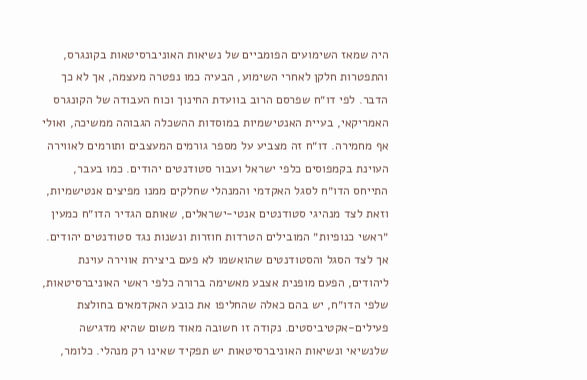היה שמאז השימועים הפומביים של נשיאות האוניברסיטאות בקונגרס, והתפטרות חלקן לאחרי השימוע, הבעיה כמו נפטרה מעצמה, אך לא כך הדבר. לפי דו״ח שפרסם הרוב בוועדת החינוך וכוח העבודה של הקונגרס האמריקאי, בעיית האנטישמיות במוסדות ההשכלה הגבוהה ממשיכה, ואולי אף מחמירה. דו״ח זה מצביע על מספר גורמים המעצבים ותורמים לאווירה העוינת בקמפוסים כלפי ישראל ועבור סטודנטים יהודים. כמו בעבר, התייחס הדו״ח לסגל האקדמי והמנהלי שחלקים ממנו מפיצים אנטישמיות, וזאת לצד מנהיגי סטודנטים אנטי-ישראלים, שאותם הגדיר הדו״ח כמעין ״ראשי כנופיות״ המובילים הטרדות חוזרות ונשנות נגד סטודנטים יהודים. אך לצד הסגל והסטודנטים שהואשמו לא פעם ביצירת אווירה עוינת ליהודים, הפעם מופנית אצבע מאשימה ברורה כלפי ראשי האוניברסיטאות, שלפי הדו״ח, יש בהם כאלה שהחליפו את כובע האקדמאים בחולצת פעילים-אקטיביסטים. נקודה זו חשובה מאוד משום שהיא מדגישה שלנשיאי ונשיאות האוניברסיטאות יש תפקיד שאינו רק מנהלי. כלומר,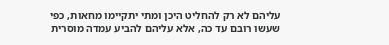עליהם לא רק להחליט היכן ומתי יתקיימו מחאות, כפי שעשו רובם עד כה, אלא עליהם להביע עמדה מוסרית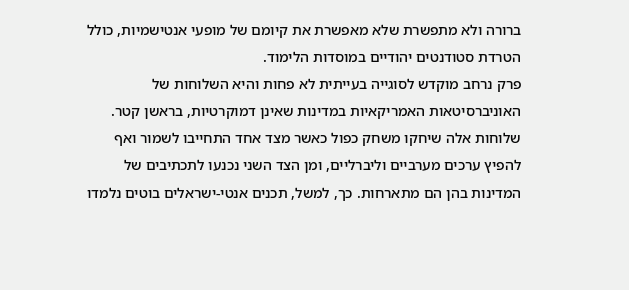ברורה ולא מתפשרת שלא מאפשרת את קיומם של מופעי אנטישמיות, כולל הטרדת סטודנטים יהודיים במוסדות הלימוד.
פרק נרחב מוקדש לסוגייה בעייתית לא פחות והיא השלוחות של האוניברסיטאות האמריקאיות במדינות שאינן דמוקרטיות, בראשן קטר. שלוחות אלה שיחקו משחק כפול כאשר מצד אחד התחייבו לשמור ואף להפיץ ערכים מערביים וליברליים, ומן הצד השני נכנעו לתכתיבים של המדינות בהן הם מתארחות. כך, למשל, תכנים אנטי-ישראלים בוטים נלמדו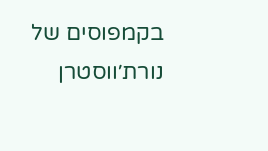בקמפוסים של נורת׳ווסטרן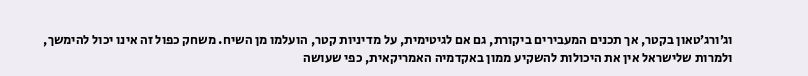וג׳ורג׳טאון בקטר, אך תכנים המעבירים ביקורת, גם אם לגיטימית, על מדיניות קטר, הועלמו מן השיח. משחק כפול זה אינו יכול להימשך, ולמרות שלישראל אין את היכולות להשקיע ממון באקדמיה האמריקאית, כפי שעושה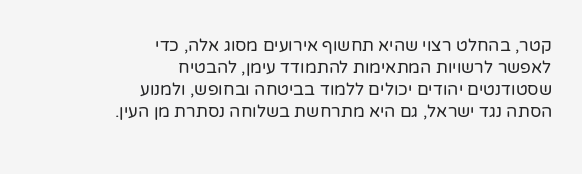קטר, בהחלט רצוי שהיא תחשוף אירועים מסוג אלה, כדי לאפשר לרשויות המתאימות להתמודד עימן, להבטיח שסטודנטים יהודים יכולים ללמוד בביטחה ובחופש, ולמנוע הסתה נגד ישראל, גם היא מתרחשת בשלוחה נסתרת מן העין.